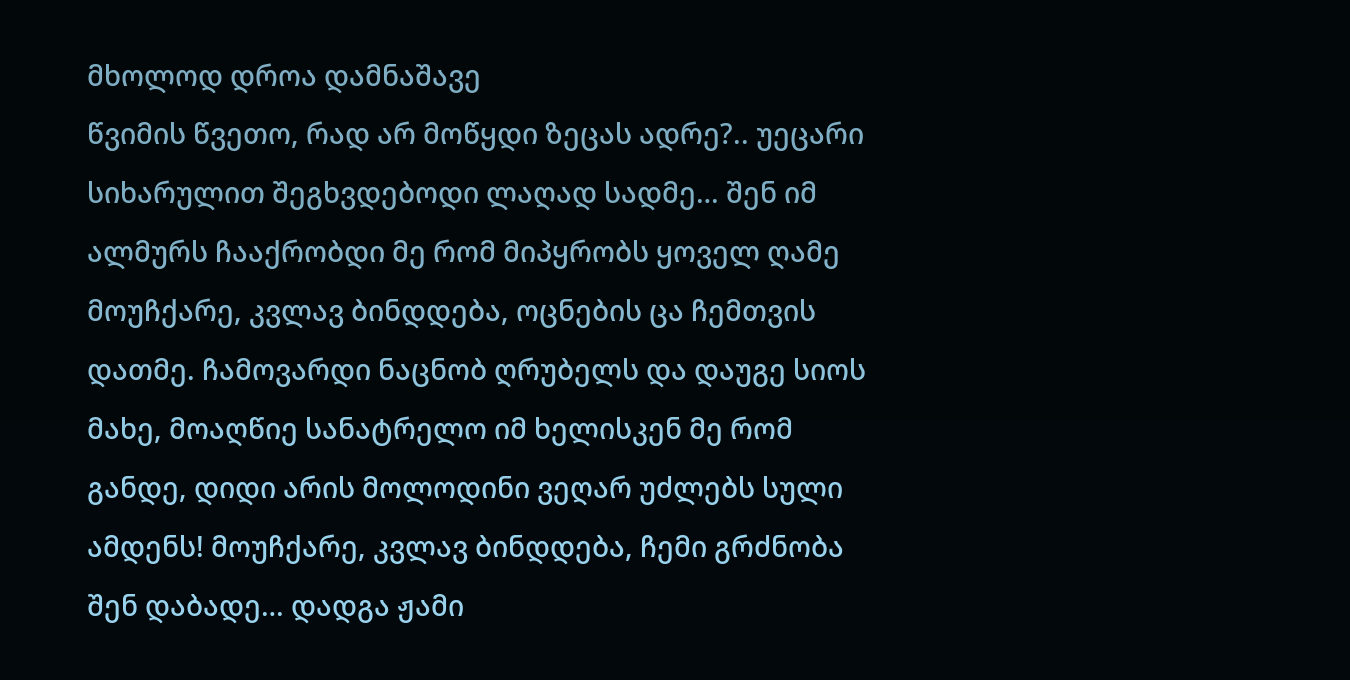მხოლოდ დროა დამნაშავე
წვიმის წვეთო, რად არ მოწყდი ზეცას ადრე?.. უეცარი სიხარულით შეგხვდებოდი ლაღად სადმე… შენ იმ ალმურს ჩააქრობდი მე რომ მიპყრობს ყოველ ღამე მოუჩქარე, კვლავ ბინდდება, ოცნების ცა ჩემთვის დათმე. ჩამოვარდი ნაცნობ ღრუბელს და დაუგე სიოს მახე, მოაღწიე სანატრელო იმ ხელისკენ მე რომ განდე, დიდი არის მოლოდინი ვეღარ უძლებს სული ამდენს! მოუჩქარე, კვლავ ბინდდება, ჩემი გრძნობა შენ დაბადე… დადგა ჟამი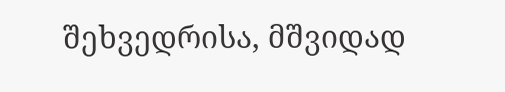შეხვედრისა, მშვიდად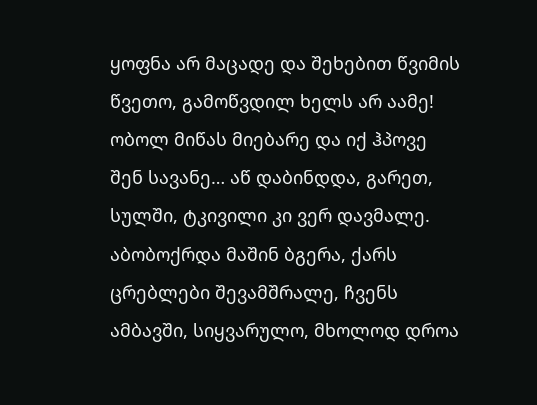ყოფნა არ მაცადე და შეხებით წვიმის წვეთო, გამოწვდილ ხელს არ აამე! ობოლ მიწას მიებარე და იქ ჰპოვე შენ სავანე… აწ დაბინდდა, გარეთ, სულში, ტკივილი კი ვერ დავმალე. აბობოქრდა მაშინ ბგერა, ქარს ცრებლები შევამშრალე, ჩვენს ამბავში, სიყვარულო, მხოლოდ დროა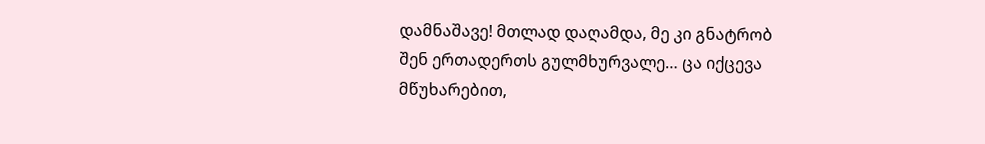დამნაშავე! მთლად დაღამდა, მე კი გნატრობ შენ ერთადერთს გულმხურვალე… ცა იქცევა მწუხარებით,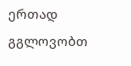ერთად გგლოვობთ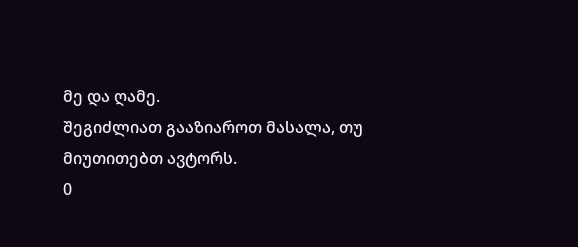მე და ღამე.
შეგიძლიათ გააზიაროთ მასალა, თუ მიუთითებთ ავტორს.
0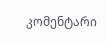კომენტარი